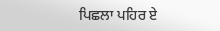ਪਿਛਲਾ ਪਹਿਰ ਏ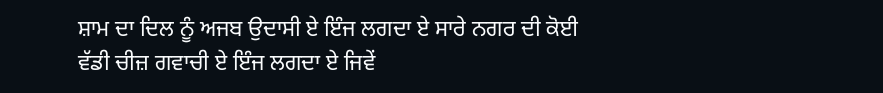ਸ਼ਾਮ ਦਾ ਦਿਲ ਨੂੰ ਅਜਬ ਉਦਾਸੀ ਏ ਇੰਜ ਲਗਦਾ ਏ ਸਾਰੇ ਨਗਰ ਦੀ ਕੋਈ ਵੱਡੀ ਚੀਜ਼ ਗਵਾਚੀ ਏ ਇੰਜ ਲਗਦਾ ਏ ਜਿਵੇਂ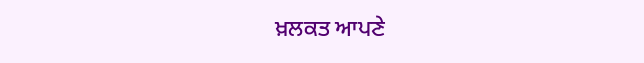ਖ਼ਲਕਤ ਆਪਣੇ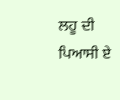ਲਹੂ ਦੀ ਪਿਆਸੀ ਏ